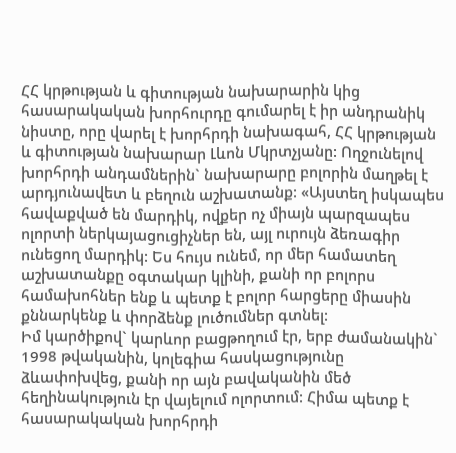ՀՀ կրթության և գիտության նախարարին կից հասարակական խորհուրդը գումարել է իր անդրանիկ նիստը, որը վարել է խորհրդի նախագահ, ՀՀ կրթության և գիտության նախարար Լևոն Մկրտչյանը: Ողջունելով խորհրդի անդամներին` նախարարը բոլորին մաղթել է արդյունավետ և բեղուն աշխատանք: «Այստեղ իսկապես հավաքված են մարդիկ, ովքեր ոչ միայն պարզապես ոլորտի ներկայացուցիչներ են, այլ ուրույն ձեռագիր ունեցող մարդիկ: Ես հույս ունեմ, որ մեր համատեղ աշխատանքը օգտակար կլինի, քանի որ բոլորս համախոհներ ենք և պետք է բոլոր հարցերը միասին քննարկենք և փորձենք լուծումներ գտնել:
Իմ կարծիքով` կարևոր բացթողում էր, երբ ժամանակին` 1998 թվականին, կոլեգիա հասկացությունը ձևափոխվեց, քանի որ այն բավականին մեծ հեղինակություն էր վայելում ոլորտում: Հիմա պետք է հասարակական խորհրդի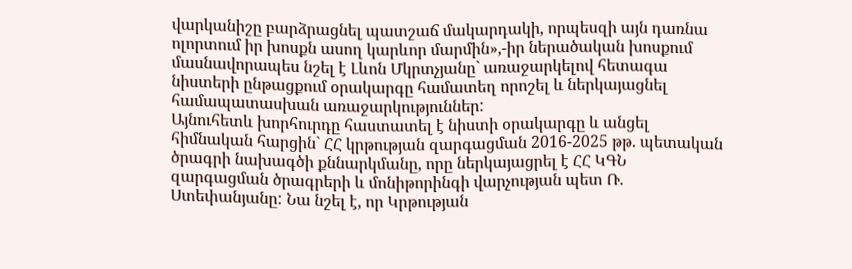վարկանիշը բարձրացնել պատշաճ մակարդակի, որպեսզի այն դառնա ոլորտում իր խոսքն ասող կարևոր մարմին»,-իր ներածական խոսքում մասնավորապես նշել է Լևոն Մկրտչյանը` առաջարկելով հետագա նիստերի ընթացքում օրակարգը համատեղ որոշել և ներկայացնել համապատասխան առաջարկություններ:
Այնուհետև խորհուրդը հաստատել է նիստի օրակարգը և անցել հիմնական հարցին` ՀՀ կրթության զարգացման 2016-2025 թթ. պետական ծրագրի նախագծի քննարկմանը, որը ներկայացրել է ՀՀ ԿԳՆ զարգացման ծրագրերի և մոնիթորինգի վարչության պետ Ռ. Ստեփանյանը: Նա նշել է, որ Կրթության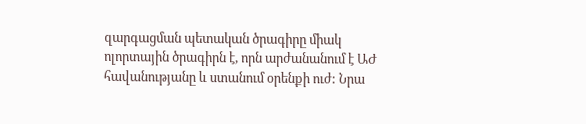զարգացման պետական ծրագիրը միակ ոլորտային ծրագիրն է, որն արժանանում է ԱԺ հավանությանը և ստանում օրենքի ուժ: Նրա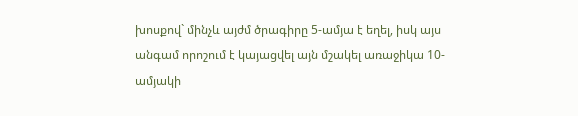խոսքով` մինչև այժմ ծրագիրը 5-ամյա է եղել, իսկ այս անգամ որոշում է կայացվել այն մշակել առաջիկա 10-ամյակի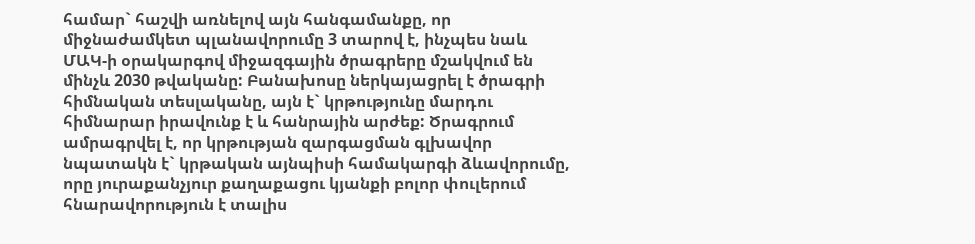համար` հաշվի առնելով այն հանգամանքը, որ միջնաժամկետ պլանավորումը 3 տարով է, ինչպես նաև ՄԱԿ-ի օրակարգով միջազգային ծրագրերը մշակվում են մինչև 2030 թվականը: Բանախոսը ներկայացրել է ծրագրի հիմնական տեսլականը, այն է` կրթությունը մարդու հիմնարար իրավունք է և հանրային արժեք: Ծրագրում ամրագրվել է, որ կրթության զարգացման գլխավոր նպատակն է` կրթական այնպիսի համակարգի ձևավորումը, որը յուրաքանչյուր քաղաքացու կյանքի բոլոր փուլերում հնարավորություն է տալիս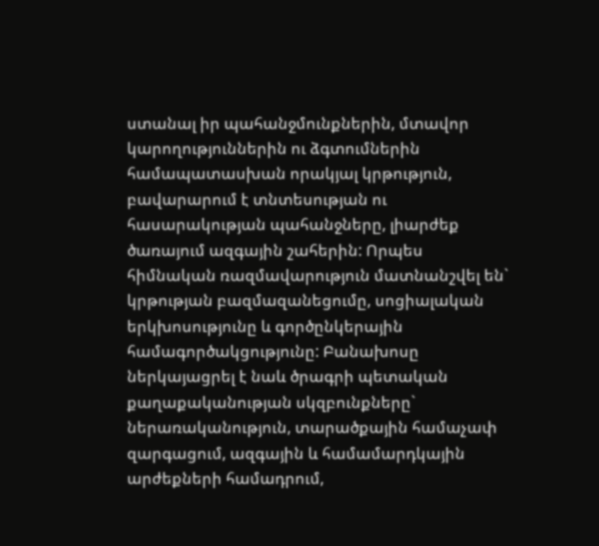ստանալ իր պահանջմունքներին, մտավոր կարողություններին ու ձգտումներին համապատասխան որակյալ կրթություն, բավարարում է տնտեսության ու հասարակության պահանջները, լիարժեք ծառայում ազգային շահերին: Որպես հիմնական ռազմավարություն մատնանշվել են` կրթության բազմազանեցումը, սոցիալական երկխոսությունը և գործընկերային համագործակցությունը: Բանախոսը ներկայացրել է նաև ծրագրի պետական քաղաքականության սկզբունքները` ներառականություն, տարածքային համաչափ զարգացում, ազգային և համամարդկային արժեքների համադրում,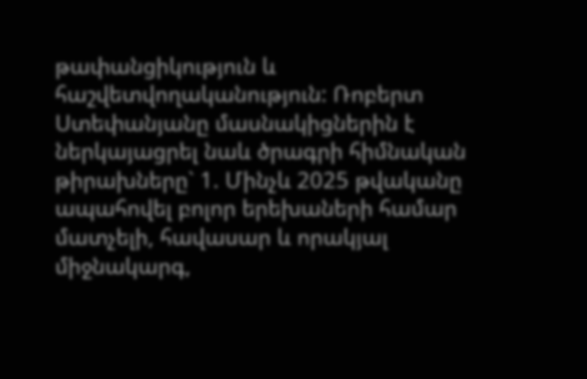թափանցիկություն և հաշվետվողականություն: Ռոբերտ Ստեփանյանը մասնակիցներին է ներկայացրել նաև ծրագրի հիմնական թիրախները` 1. Մինչև 2025 թվականը ապահովել բոլոր երեխաների համար մատչելի, հավասար և որակյալ միջնակարգ,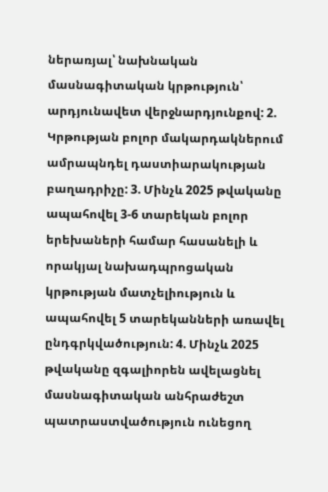ներառյալ՝ նախնական մասնագիտական կրթություն՝ արդյունավետ վերջնարդյունքով: 2. Կրթության բոլոր մակարդակներում ամրապնդել դաստիարակության բաղադրիչը: 3. Մինչև 2025 թվականը ապահովել 3-6 տարեկան բոլոր երեխաների համար հասանելի և որակյալ նախադպրոցական կրթության մատչելիություն և ապահովել 5 տարեկանների առավել ընդգրկվածություն: 4. Մինչև 2025 թվականը զգալիորեն ավելացնել մասնագիտական անհրաժեշտ պատրաստվածություն ունեցող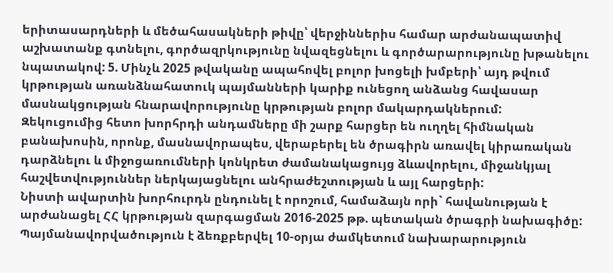երիտասարդների և մեծահասակների թիվը՝ վերջիններիս համար արժանապատիվ աշխատանք գտնելու, գործազրկությունը նվազեցնելու և գործարարությունը խթանելու նպատակով: 5. Մինչև 2025 թվականը ապահովել բոլոր խոցելի խմբերի՝ այդ թվում կրթության առանձնահատուկ պայմանների կարիք ունեցող անձանց հավասար մասնակցության հնարավորությունը կրթության բոլոր մակարդակներում:
Զեկուցումից հետո խորհրդի անդամները մի շարք հարցեր են ուղղել հիմնական բանախոսին, որոնք, մասնավորապես, վերաբերել են ծրագիրն առավել կիրառական դարձնելու և միջոցառումների կոնկրետ ժամանակացույց ձևավորելու, միջանկյալ հաշվետվություններ ներկայացնելու անհրաժեշտության և այլ հարցերի:
Նիստի ավարտին խորհուրդն ընդունել է որոշում, համաձայն որի` հավանության է արժանացել ՀՀ կրթության զարգացման 2016-2025 թթ. պետական ծրագրի նախագիծը: Պայմանավորվածություն է ձեռքբերվել 10-օրյա ժամկետում նախարարություն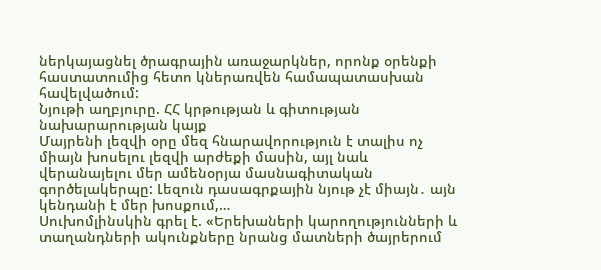ներկայացնել ծրագրային առաջարկներ, որոնք օրենքի հաստատումից հետո կներառվեն համապատասխան հավելվածում:
Նյութի աղբյուրը. ՀՀ կրթության և գիտության նախարարության կայք
Մայրենի լեզվի օրը մեզ հնարավորություն է տալիս ոչ միայն խոսելու լեզվի արժեքի մասին, այլ նաև վերանայելու մեր ամենօրյա մասնագիտական գործելակերպը: Լեզուն դասագրքային նյութ չէ միայն․ այն կենդանի է մեր խոսքում,…
Սուխոմլինսկին գրել է. «Երեխաների կարողությունների և տաղանդների ակունքները նրանց մատների ծայրերում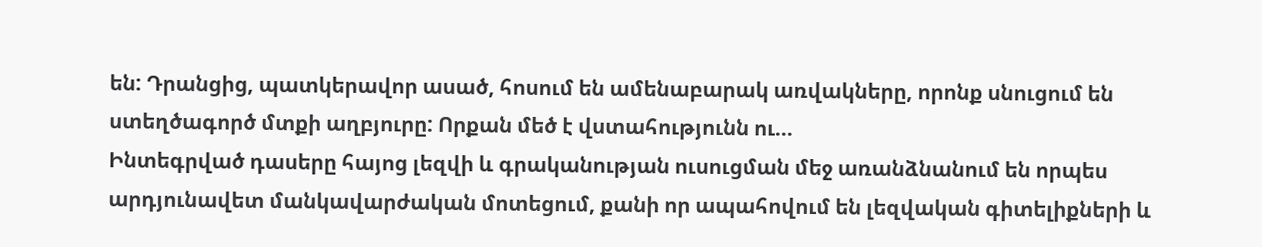են: Դրանցից, պատկերավոր ասած, հոսում են ամենաբարակ առվակները, որոնք սնուցում են ստեղծագործ մտքի աղբյուրը: Որքան մեծ է վստահությունն ու…
Ինտեգրված դասերը հայոց լեզվի և գրականության ուսուցման մեջ առանձնանում են որպես արդյունավետ մանկավարժական մոտեցում, քանի որ ապահովում են լեզվական գիտելիքների և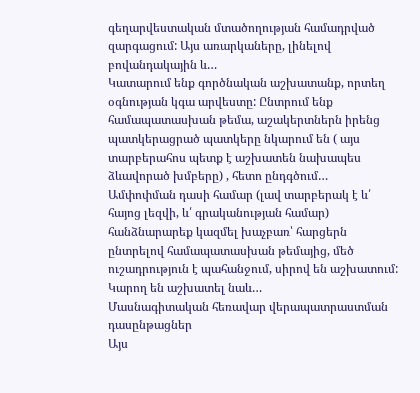գեղարվեստական մտածողության համադրված զարգացում: Այս առարկաները, լինելով բովանդակային և…
Կատարում ենք գործնական աշխատանք, որտեղ օգնության կգա արվեստը: Ընտրում ենք համապատասխան թեմա, աշակերտներն իրենց պատկերացրած պատկերը նկարում են ( այս տարբերահոս պետք է աշխատեն նախապես ձևավորած խմբերը) , հետո ընդգծում…
Ամփոփման դասի համար (լավ տարբերակ է և՛ հայոց լեզվի, և՛ գրականության համար) հանձնարարեք կազմել խաչբառ՝ հարցերն ընտրելով համապատասխան թեմայից, մեծ ուշադրություն է պահանջում, սիրով են աշխատում: Կարող են աշխատել նաև…
Մասնագիտական հեռավար վերապատրաստման դասընթացներ
Այս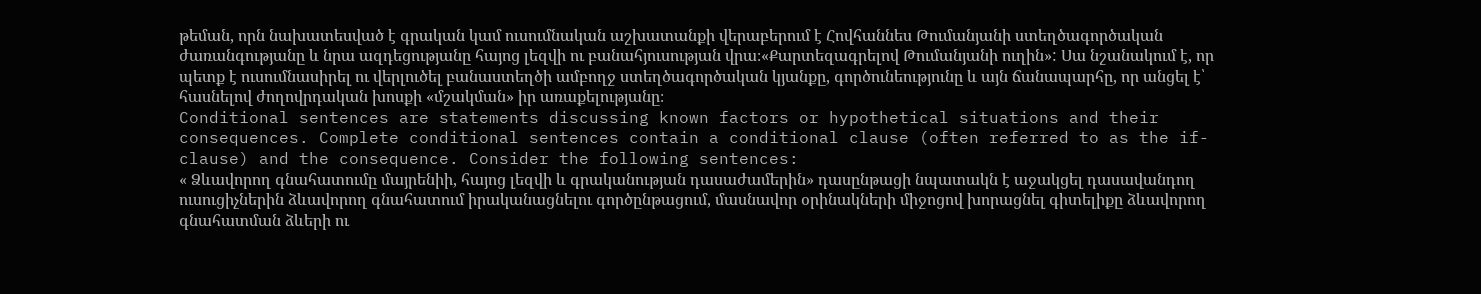թեման, որն նախատեսված է գրական կամ ուսումնական աշխատանքի վերաբերում է Հովհաննես Թումանյանի ստեղծագործական ժառանգությանը և նրա ազդեցությանը հայոց լեզվի ու բանահյուսության վրա։«Քարտեզագրելով Թումանյանի ուղին»: Սա նշանակում է, որ պետք է ուսումնասիրել ու վերլուծել բանաստեղծի ամբողջ ստեղծագործական կյանքը, գործունեությունը և այն ճանապարհը, որ անցել է՝ հասնելով ժողովրդական խոսքի «մշակման» իր առաքելությանը։
Conditional sentences are statements discussing known factors or hypothetical situations and their consequences. Complete conditional sentences contain a conditional clause (often referred to as the if-clause) and the consequence. Consider the following sentences:
« Ձևավորող գնահատումը մայրենիի, հայոց լեզվի և գրականության դասաժամերին» դասընթացի նպատակն է աջակցել դասավանդող ուսուցիչներին ձևավորող գնահատում իրականացնելու գործընթացում, մասնավոր օրինակների միջոցով խորացնել գիտելիքը ձևավորող գնահատման ձևերի ու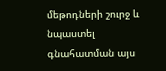մեթոդների շուրջ և նպաստել գնահատման այս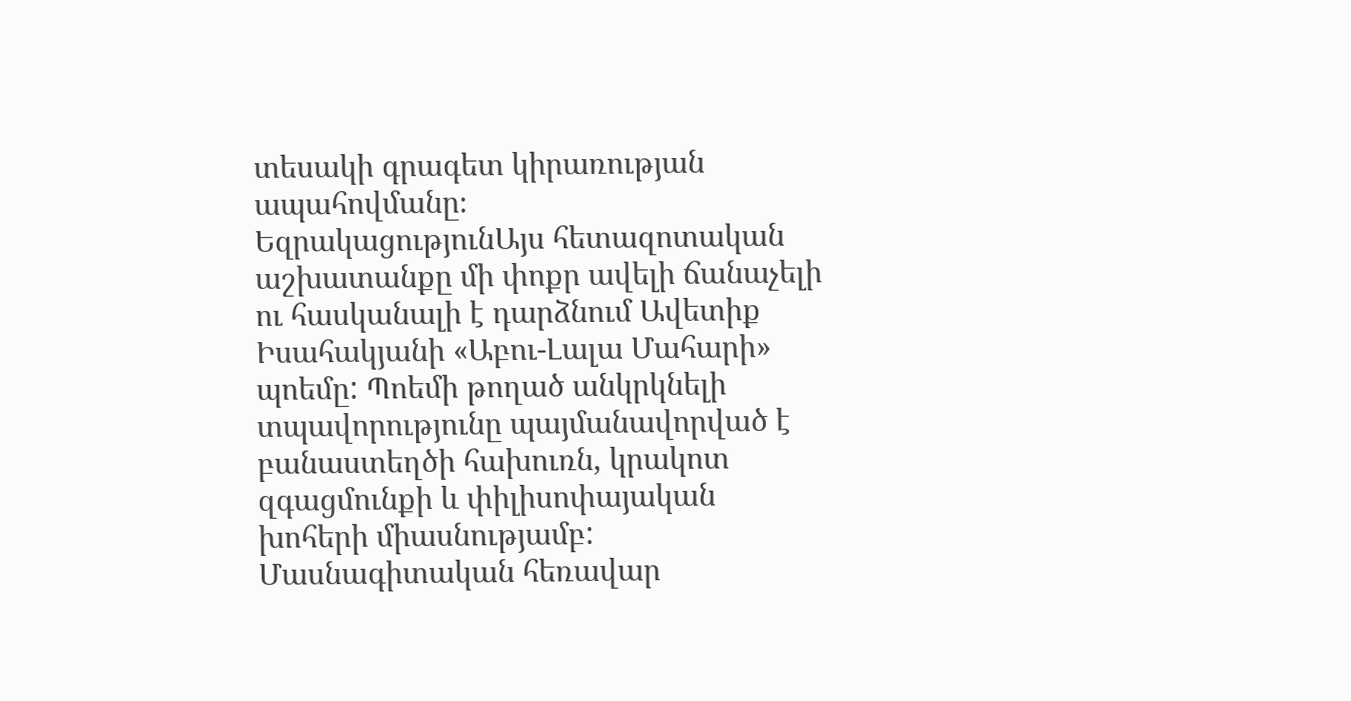տեսակի գրագետ կիրառության ապահովմանը։
ԵզրակացությունԱյս հետազոտական աշխատանքը մի փոքր ավելի ճանաչելի ու հասկանալի է դարձնում Ավետիք Իսահակյանի «Աբու-Լալա Մահարի» պոեմը: Պոեմի թողած անկրկնելի տպավորությունը պայմանավորված է բանաստեղծի հախուռն, կրակոտ զգացմունքի և փիլիսոփայական խոհերի միասնությամբ:
Մասնագիտական հեռավար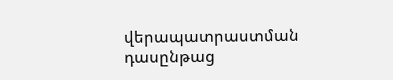վերապատրաստման դասընթաց